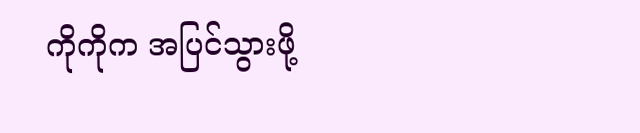ကိုကိုက အပြင်သွားဖို့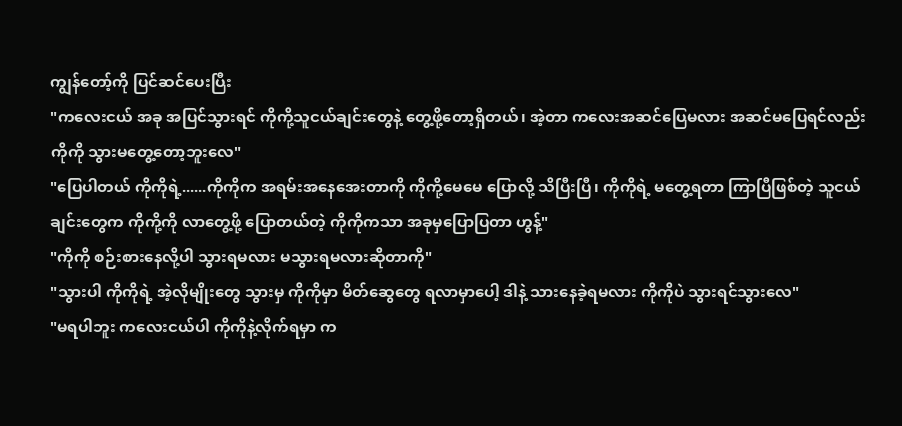ကျွန်တော့်ကို ပြင်ဆင်ပေးပြီး
"ကလေးငယ် အခု အပြင်သွားရင် ကိုကို့သူငယ်ချင်းတွေနဲ့ တွေ့ဖို့တော့ရှိတယ်၊ အဲ့တာ ကလေးအဆင်ပြေမလား အဆင်မပြေရင်လည်း ကိုကို သွားမတွေ့တော့ဘူးလေ"
"ပြေပါတယ် ကိုကိုရဲ့......ကိုကိုက အရမ်းအနေအေးတာကို ကိုကို့မေမေ ပြောလို့ သိပြီးပြီ၊ ကိုကိုရဲ့ မတွေ့ရတာ ကြာပြီဖြစ်တဲ့ သူငယ်ချင်းတွေက ကိုကို့ကို လာတွေ့ဖို့ ပြောတယ်တဲ့ ကိုကိုကသာ အခုမှပြောပြတာ ဟွန့်"
"ကိုကို စဉ်းစားနေလို့ပါ သွားရမလား မသွားရမလားဆိုတာကို"
"သွားပါ ကိုကိုရဲ့ အဲ့လိုမျိုးတွေ သွားမှ ကိုကိုမှာ မိတ်ဆွေတွေ ရလာမှာပေါ့ ဒါနဲ့ သားနေခဲ့ရမလား ကိုကိုပဲ သွားရင်သွားလေ"
"မရပါဘူး ကလေးငယ်ပါ ကိုကိုနဲ့လိုက်ရမှာ က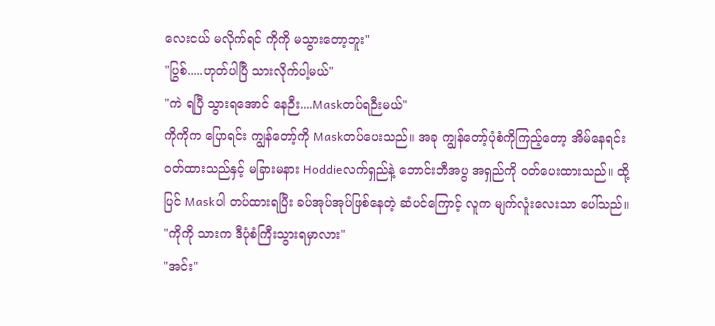လေးငယ် မလိုက်ရင် ကိုကို မသွားတော့ဘူး"
"ပြွစ်.....ဟုတ်ပါပြီ သားလိုက်ပါ့မယ်"
"ကဲ ရပြီ သွားရအောင် နေဉီး....Maskတပ်ရဉီးမယ်"
ကိုကိုက ပြောရင်း ကျွန်တော့်ကို Maskတပ်ပေးသည်။ အခု ကျွန်တော့်ပုံစံကိုကြည့်တော့ အိမ်နေရင်းဝတ်ထားသည်နှင့် မခြားမနား Hoddieလက်ရှည်နဲ့ ဘောင်းဘီအပွ အရှည်ကို ဝတ်ပေးထားသည်။ ထို့ပြင် Maskပါ တပ်ထားရပြီး ခပ်အုပ်အုပ်ဖြစ်နေတဲ့ ဆံပင်ကြောင့် လူက မျက်လူံးလေးသာ ပေါ်သည်။
"ကိုကို သားက ဒီပုံစံကြီးသွားရမှာလား"
"အင်း"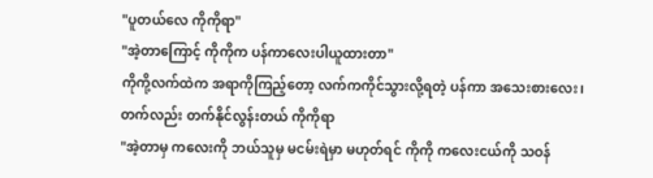"ပူတယ်လေ ကိုကိုရာ"
"အဲ့တာကြောင့် ကိုကိုက ပန်ကာလေးပါယူထားတာ"
ကိုကို့လက်ထဲက အရာကိုကြည့်တော့ လက်ကကိုင်သွားလို့ရတဲ့ ပန်ကာ အသေးစားလေး၊ တက်လည်း တက်နိုင်လွန်းတယ် ကိုကိုရာ
"အဲ့တာမှ ကလေးကို ဘယ်သူမှ မငမ်းရဲမှာ မဟုတ်ရင် ကိုကို ကလေးငယ်ကို သဝန်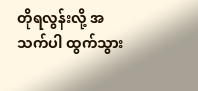တိုရလွန်းလို့ အသက်ပါ ထွက်သွား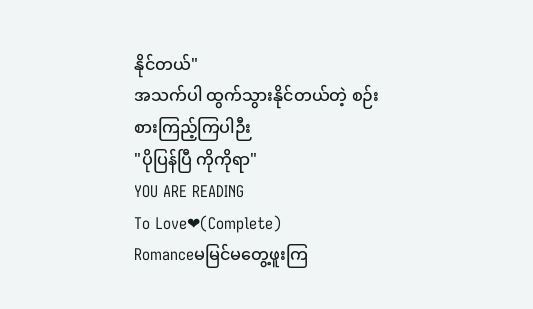နိုင်တယ်"
အသက်ပါ ထွက်သွားနိုင်တယ်တဲ့ စဉ်းစားကြည့်ကြပါဉီး
"ပိုပြန်ပြီ ကိုကိုရာ"
YOU ARE READING
To Love❤(Complete)
Romanceမမြင်မတွေ့ဖူးကြ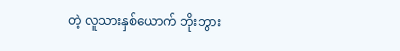တဲ့ လူသားနှစ်ယောက် ဘိုးဘွား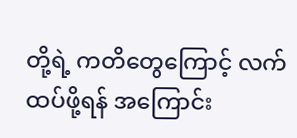တို့ရဲ့ ကတိတွေကြောင့် လက်ထပ်ဖို့ရန် အကြောင်း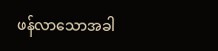ဖန်လာသောအခါ